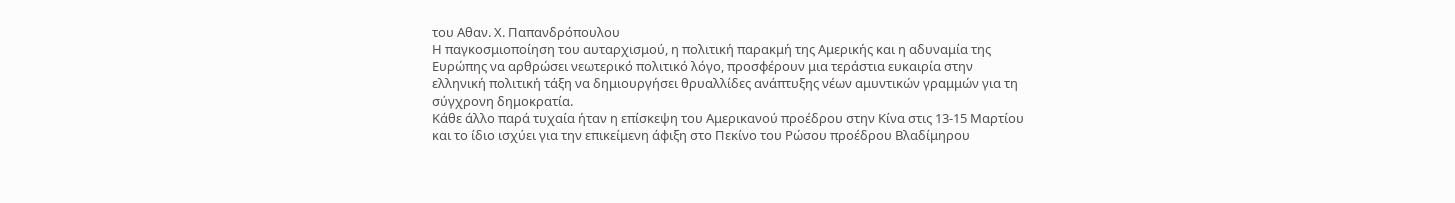του Αθαν. Χ. Παπανδρόπουλου
Η παγκοσμιοποίηση του αυταρχισμού, η πολιτική παρακμή της Αμερικής και η αδυναμία της Ευρώπης να αρθρώσει νεωτερικό πολιτικό λόγο, προσφέρουν μια τεράστια ευκαιρία στην ελληνική πολιτική τάξη να δημιουργήσει θρυαλλίδες ανάπτυξης νέων αμυντικών γραμμών για τη σύγχρονη δημοκρατία.
Κάθε άλλο παρά τυχαία ήταν η επίσκεψη του Αμερικανού προέδρου στην Κίνα στις 13-15 Μαρτίου και το ίδιο ισχύει για την επικείμενη άφιξη στο Πεκίνο του Ρώσου προέδρου Βλαδίμηρου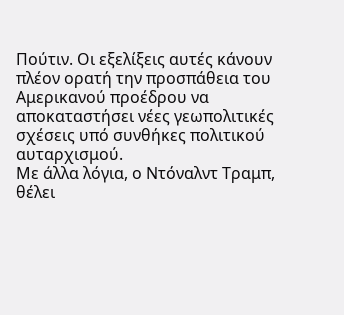Πούτιν. Οι εξελίξεις αυτές κάνουν πλέον ορατή την προσπάθεια του Αμερικανού προέδρου να αποκαταστήσει νέες γεωπολιτικές σχέσεις υπό συνθήκες πολιτικού αυταρχισμού.
Με άλλα λόγια, ο Ντόναλντ Τραμπ, θέλει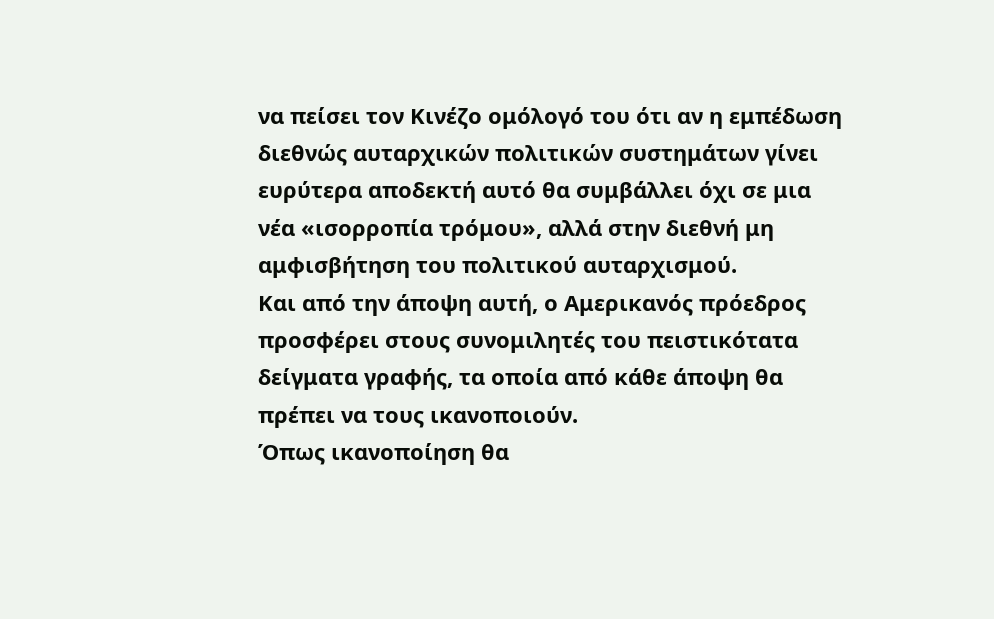να πείσει τον Κινέζο ομόλογό του ότι αν η εμπέδωση διεθνώς αυταρχικών πολιτικών συστημάτων γίνει ευρύτερα αποδεκτή αυτό θα συμβάλλει όχι σε μια νέα «ισορροπία τρόμου», αλλά στην διεθνή μη αμφισβήτηση του πολιτικού αυταρχισμού.
Και από την άποψη αυτή, ο Αμερικανός πρόεδρος προσφέρει στους συνομιλητές του πειστικότατα δείγματα γραφής, τα οποία από κάθε άποψη θα πρέπει να τους ικανοποιούν.
Όπως ικανοποίηση θα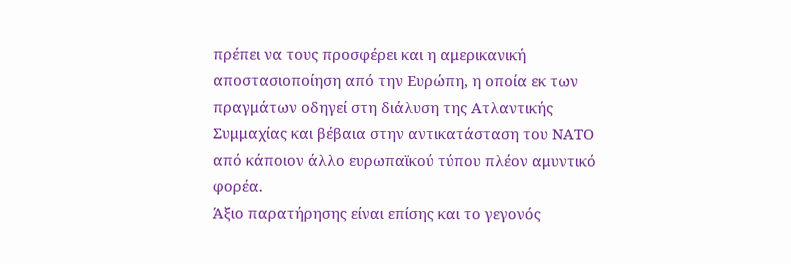πρέπει να τους προσφέρει και η αμερικανική αποστασιοποίηση από την Ευρώπη, η οποία εκ των πραγμάτων οδηγεί στη διάλυση της Ατλαντικής Συμμαχίας και βέβαια στην αντικατάσταση του ΝΑΤΟ από κάποιον άλλο ευρωπαϊκού τύπου πλέον αμυντικό φορέα.
Άξιο παρατήρησης είναι επίσης και το γεγονός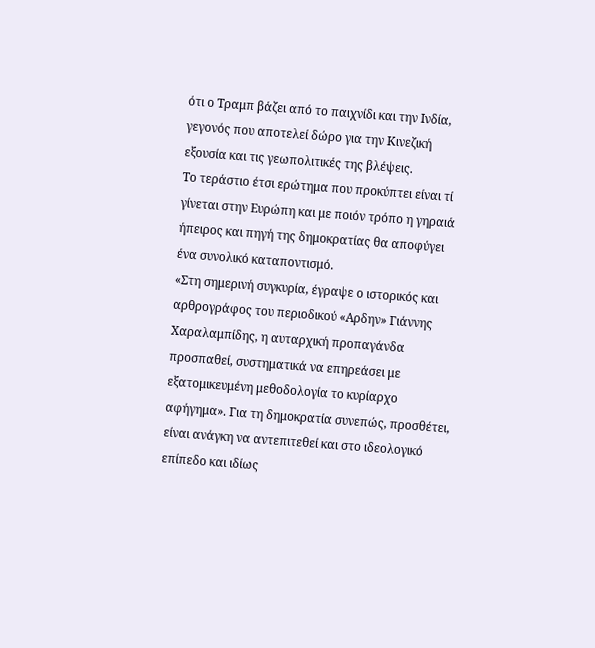ότι ο Τραμπ βάζει από το παιχνίδι και την Ινδία, γεγονός που αποτελεί δώρο για την Κινεζική εξουσία και τις γεωπολιτικές της βλέψεις.
Το τεράστιο έτσι ερώτημα που προκύπτει είναι τί γίνεται στην Ευρώπη και με ποιόν τρόπο η γηραιά ήπειρος και πηγή της δημοκρατίας θα αποφύγει ένα συνολικό καταποντισμό.
«Στη σημερινή συγκυρία, έγραψε ο ιστορικός και αρθρογράφος του περιοδικού «Αρδην» Γιάννης Χαραλαμπίδης, η αυταρχική προπαγάνδα προσπαθεί, συστηματικά να επηρεάσει με εξατομικευμένη μεθοδολογία το κυρίαρχο αφήγημα». Για τη δημοκρατία συνεπώς, προσθέτει, είναι ανάγκη να αντεπιτεθεί και στο ιδεολογικό επίπεδο και ιδίως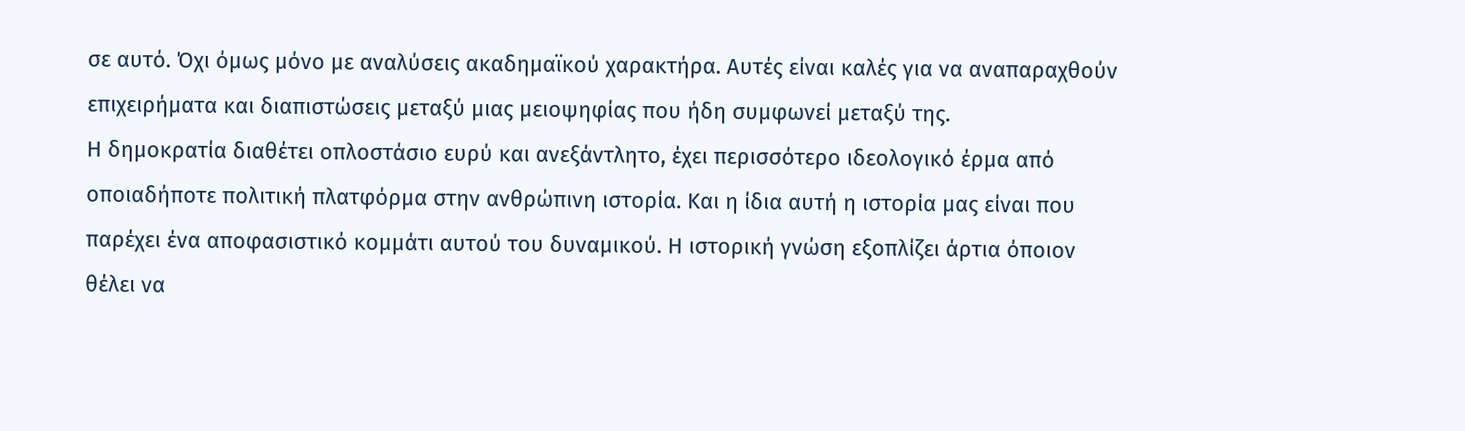σε αυτό. Όχι όμως μόνο με αναλύσεις ακαδημαϊκού χαρακτήρα. Αυτές είναι καλές για να αναπαραχθούν επιχειρήματα και διαπιστώσεις μεταξύ μιας μειοψηφίας που ήδη συμφωνεί μεταξύ της.
Η δημοκρατία διαθέτει οπλοστάσιο ευρύ και ανεξάντλητο, έχει περισσότερο ιδεολογικό έρμα από οποιαδήποτε πολιτική πλατφόρμα στην ανθρώπινη ιστορία. Και η ίδια αυτή η ιστορία μας είναι που παρέχει ένα αποφασιστικό κομμάτι αυτού του δυναμικού. Η ιστορική γνώση εξοπλίζει άρτια όποιον θέλει να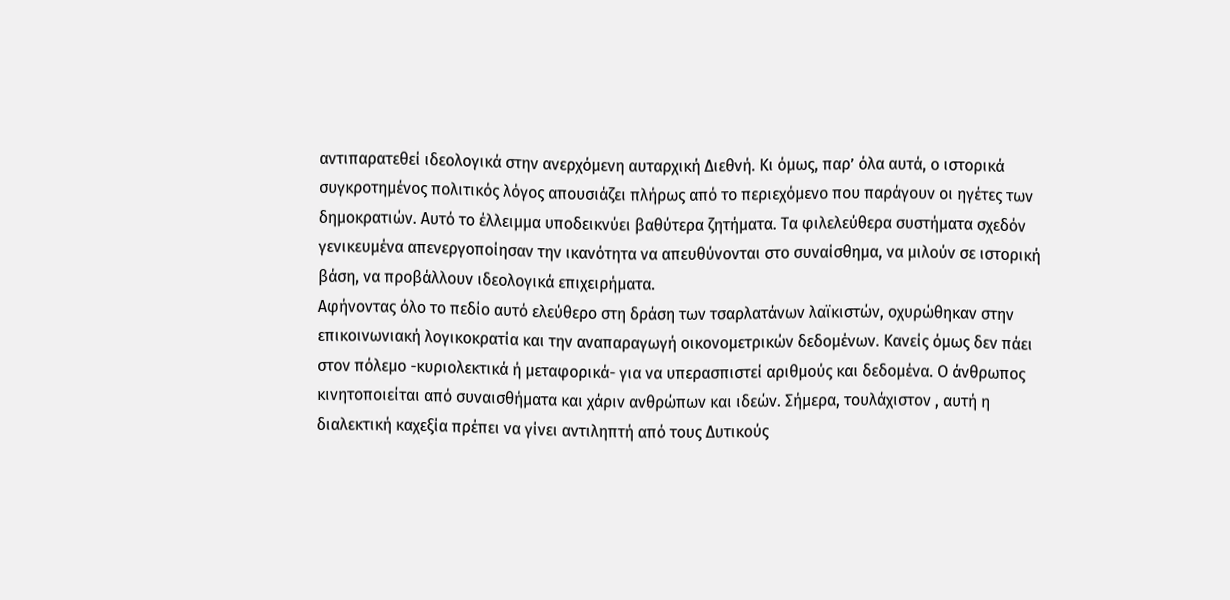αντιπαρατεθεί ιδεολογικά στην ανερχόμενη αυταρχική Διεθνή. Κι όμως, παρ’ όλα αυτά, ο ιστορικά συγκροτημένος πολιτικός λόγος απουσιάζει πλήρως από το περιεχόμενο που παράγουν οι ηγέτες των δημοκρατιών. Αυτό το έλλειμμα υποδεικνύει βαθύτερα ζητήματα. Τα φιλελεύθερα συστήματα σχεδόν γενικευμένα απενεργοποίησαν την ικανότητα να απευθύνονται στο συναίσθημα, να μιλούν σε ιστορική βάση, να προβάλλουν ιδεολογικά επιχειρήματα.
Αφήνοντας όλο το πεδίο αυτό ελεύθερο στη δράση των τσαρλατάνων λαϊκιστών, οχυρώθηκαν στην επικοινωνιακή λογικοκρατία και την αναπαραγωγή οικονομετρικών δεδομένων. Κανείς όμως δεν πάει στον πόλεμο -κυριολεκτικά ή μεταφορικά- για να υπερασπιστεί αριθμούς και δεδομένα. Ο άνθρωπος κινητοποιείται από συναισθήματα και χάριν ανθρώπων και ιδεών. Σήμερα, τουλάχιστον , αυτή η διαλεκτική καχεξία πρέπει να γίνει αντιληπτή από τους Δυτικούς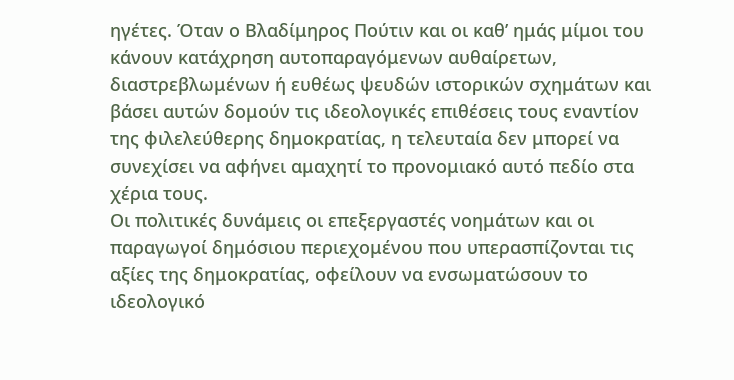ηγέτες. Όταν ο Βλαδίμηρος Πούτιν και οι καθ’ ημάς μίμοι του κάνουν κατάχρηση αυτοπαραγόμενων αυθαίρετων, διαστρεβλωμένων ή ευθέως ψευδών ιστορικών σχημάτων και βάσει αυτών δομούν τις ιδεολογικές επιθέσεις τους εναντίον της φιλελεύθερης δημοκρατίας, η τελευταία δεν μπορεί να συνεχίσει να αφήνει αμαχητί το προνομιακό αυτό πεδίο στα χέρια τους.
Οι πολιτικές δυνάμεις οι επεξεργαστές νοημάτων και οι παραγωγοί δημόσιου περιεχομένου που υπερασπίζονται τις αξίες της δημοκρατίας, οφείλουν να ενσωματώσουν το ιδεολογικό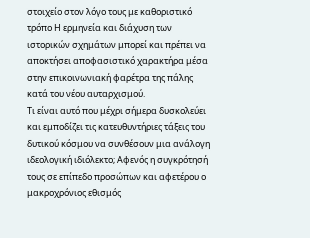στοιχείο στον λόγο τους με καθοριστικό τρόπο Η ερμηνεία και διάχυση των ιστορικών σχημάτων μπορεί και πρέπει να αποκτήσει αποφασιστικό χαρακτήρα μέσα στην επικοινωνιακή φαρέτρα της πάλης κατά του νέου αυταρχισμού.
Τι είναι αυτό που μέχρι σήμερα δυσκολεύει και εμποδίζει τις κατευθυντήριες τάξεις του δυτικού κόσμου να συνθέσουν μια ανάλογη ιδεολογική ιδιόλεκτο; Αφενός η συγκρότησή τους σε επίπεδο προσώπων και αφετέρου ο μακροχρόνιος εθισμός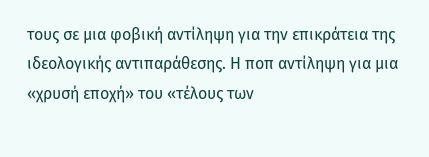τους σε μια φοβική αντίληψη για την επικράτεια της ιδεολογικής αντιπαράθεσης. Η ποπ αντίληψη για μια «χρυσή εποχή» του «τέλους των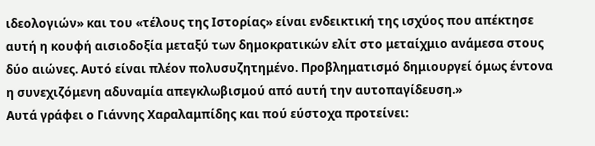ιδεολογιών» και του «τέλους της Ιστορίας» είναι ενδεικτική της ισχύος που απέκτησε αυτή η κουφή αισιοδοξία μεταξύ των δημοκρατικών ελίτ στο μεταίχμιο ανάμεσα στους δύο αιώνες. Αυτό είναι πλέον πολυσυζητημένο. Προβληματισμό δημιουργεί όμως έντονα η συνεχιζόμενη αδυναμία απεγκλωβισμού από αυτή την αυτοπαγίδευση.»
Αυτά γράφει ο Γιάννης Χαραλαμπίδης και πού εύστοχα προτείνει: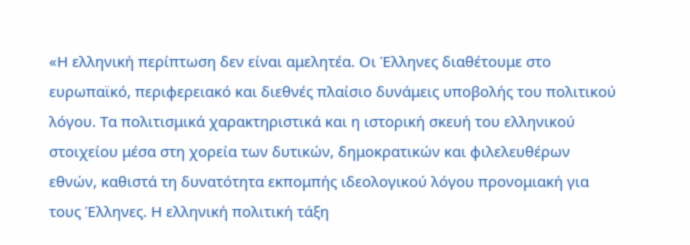«Η ελληνική περίπτωση δεν είναι αμελητέα. Οι Έλληνες διαθέτουμε στο ευρωπαϊκό, περιφερειακό και διεθνές πλαίσιο δυνάμεις υποβολής του πολιτικού λόγου. Τα πολιτισμικά χαρακτηριστικά και η ιστορική σκευή του ελληνικού στοιχείου μέσα στη χορεία των δυτικών, δημοκρατικών και φιλελευθέρων εθνών, καθιστά τη δυνατότητα εκπομπής ιδεολογικού λόγου προνομιακή για τους Έλληνες. Η ελληνική πολιτική τάξη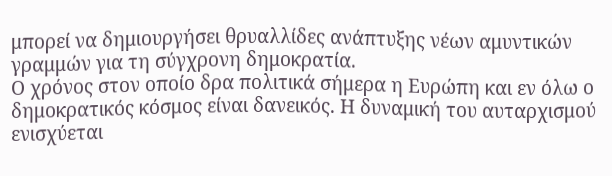μπορεί να δημιουργήσει θρυαλλίδες ανάπτυξης νέων αμυντικών γραμμών για τη σύγχρονη δημοκρατία.
Ο χρόνος στον οποίο δρα πολιτικά σήμερα η Ευρώπη και εν όλω ο δημοκρατικός κόσμος είναι δανεικός. Η δυναμική του αυταρχισμού ενισχύεται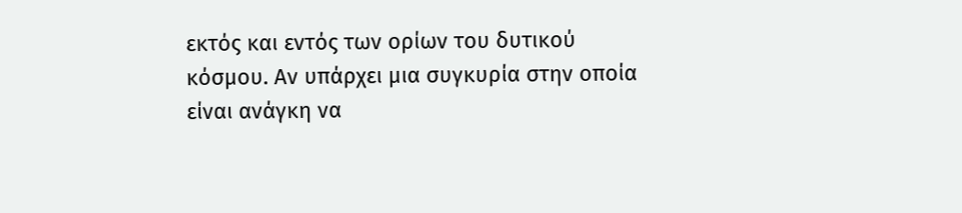εκτός και εντός των ορίων του δυτικού κόσμου. Αν υπάρχει μια συγκυρία στην οποία είναι ανάγκη να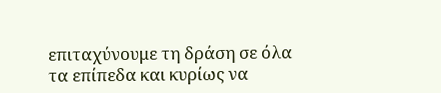επιταχύνουμε τη δράση σε όλα τα επίπεδα και κυρίως να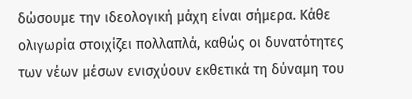δώσουμε την ιδεολογική μάχη είναι σήμερα. Κάθε ολιγωρία στοιχίζει πολλαπλά, καθώς οι δυνατότητες των νέων μέσων ενισχύουν εκθετικά τη δύναμη του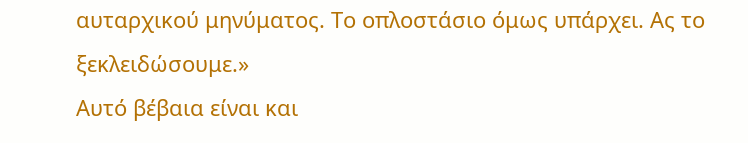αυταρχικού μηνύματος. Το οπλοστάσιο όμως υπάρχει. Ας το ξεκλειδώσουμε.»
Αυτό βέβαια είναι και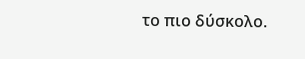το πιο δύσκολο.